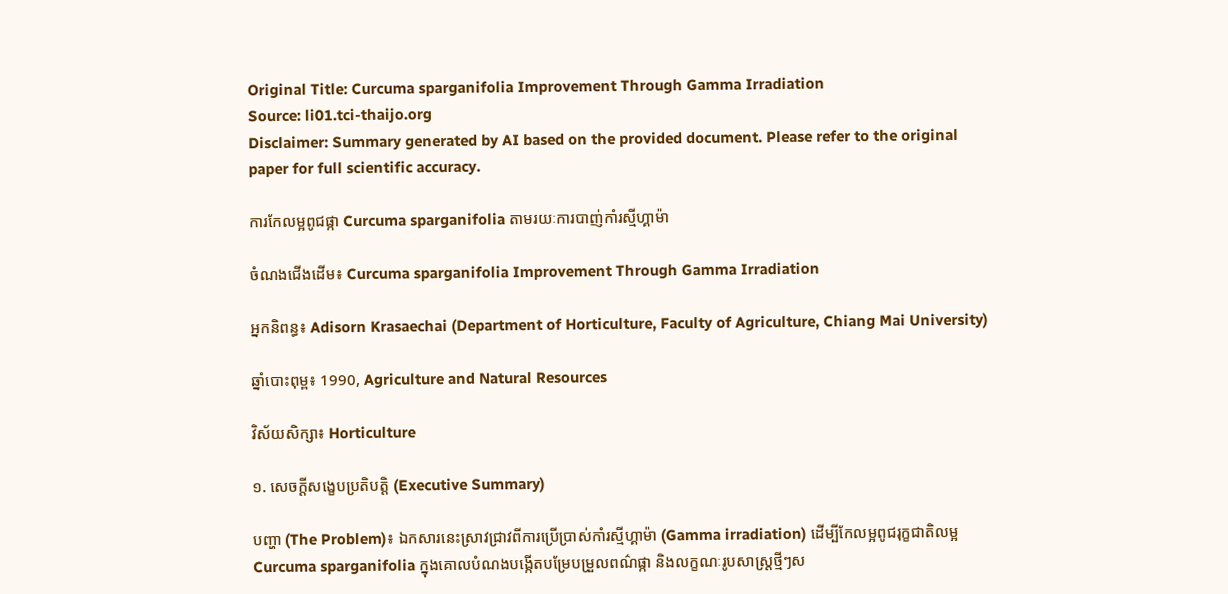Original Title: Curcuma sparganifolia Improvement Through Gamma Irradiation
Source: li01.tci-thaijo.org
Disclaimer: Summary generated by AI based on the provided document. Please refer to the original paper for full scientific accuracy.

ការកែលម្អពូជផ្កា Curcuma sparganifolia តាមរយៈការបាញ់កាំរស្មីហ្គាម៉ា

ចំណងជើងដើម៖ Curcuma sparganifolia Improvement Through Gamma Irradiation

អ្នកនិពន្ធ៖ Adisorn Krasaechai (Department of Horticulture, Faculty of Agriculture, Chiang Mai University)

ឆ្នាំបោះពុម្ព៖ 1990, Agriculture and Natural Resources

វិស័យសិក្សា៖ Horticulture

១. សេចក្តីសង្ខេបប្រតិបត្តិ (Executive Summary)

បញ្ហា (The Problem)៖ ឯកសារនេះស្រាវជ្រាវពីការប្រើប្រាស់កាំរស្មីហ្គាម៉ា (Gamma irradiation) ដើម្បីកែលម្អពូជរុក្ខជាតិលម្អ Curcuma sparganifolia ក្នុងគោលបំណងបង្កើតបម្រែបម្រួលពណ៌ផ្កា និងលក្ខណៈរូបសាស្ត្រថ្មីៗស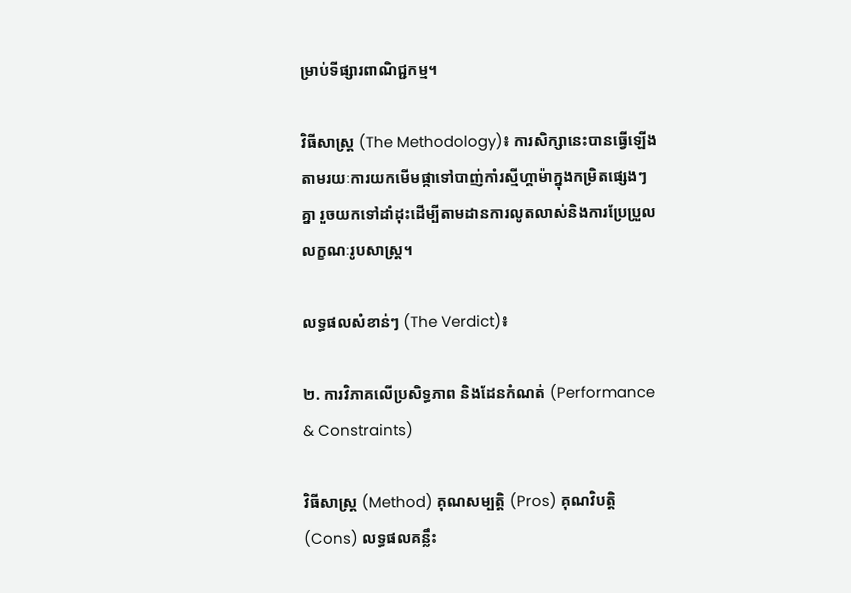ម្រាប់ទីផ្សារពាណិជ្ជកម្ម។

វិធីសាស្ត្រ (The Methodology)៖ ការសិក្សានេះបានធ្វើឡើងតាមរយៈការយកមើមផ្កាទៅបាញ់កាំរស្មីហ្គាម៉ាក្នុងកម្រិតផ្សេងៗគ្នា រួចយកទៅដាំដុះដើម្បីតាមដានការលូតលាស់និងការប្រែប្រួលលក្ខណៈរូបសាស្ត្រ។

លទ្ធផលសំខាន់ៗ (The Verdict)៖

២. ការវិភាគលើប្រសិទ្ធភាព និងដែនកំណត់ (Performance & Constraints)

វិធីសាស្ត្រ (Method) គុណសម្បត្តិ (Pros) គុណវិបត្តិ (Cons) លទ្ធផលគន្លឹះ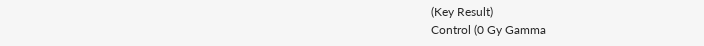(Key Result)
Control (0 Gy Gamma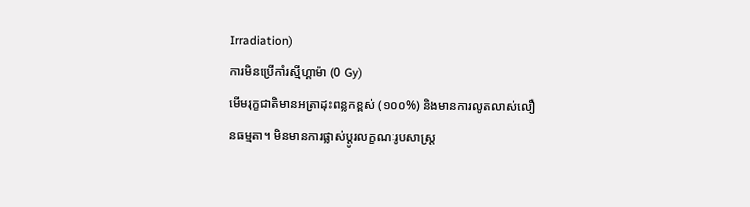Irradiation)
ការមិនប្រើកាំរស្មីហ្គាម៉ា (0 Gy)
មើមរុក្ខជាតិមានអត្រាដុះពន្លកខ្ពស់ (១០០%) និងមានការលូតលាស់លឿនធម្មតា។ មិនមានការផ្លាស់ប្តូរលក្ខណៈរូបសាស្ត្រ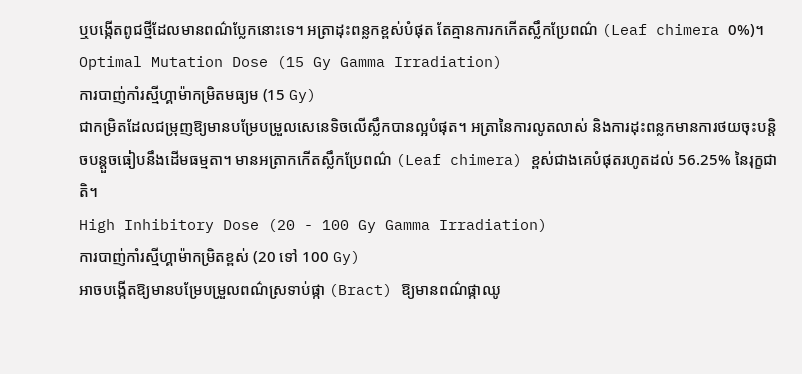ឬបង្កើតពូជថ្មីដែលមានពណ៌ប្លែកនោះទេ។ អត្រាដុះពន្លកខ្ពស់បំផុត តែគ្មានការកកើតស្លឹកប្រែពណ៌ (Leaf chimera 0%)។
Optimal Mutation Dose (15 Gy Gamma Irradiation)
ការបាញ់កាំរស្មីហ្គាម៉ាកម្រិតមធ្យម (15 Gy)
ជាកម្រិតដែលជម្រុញឱ្យមានបម្រែបម្រួលសេនេទិចលើស្លឹកបានល្អបំផុត។ អត្រានៃការលូតលាស់ និងការដុះពន្លកមានការថយចុះបន្តិចបន្តួចធៀបនឹងដើមធម្មតា។ មានអត្រាកកើតស្លឹកប្រែពណ៌ (Leaf chimera) ខ្ពស់ជាងគេបំផុតរហូតដល់ 56.25% នៃរុក្ខជាតិ។
High Inhibitory Dose (20 - 100 Gy Gamma Irradiation)
ការបាញ់កាំរស្មីហ្គាម៉ាកម្រិតខ្ពស់ (20 ទៅ 100 Gy)
អាចបង្កើតឱ្យមានបម្រែបម្រួលពណ៌ស្រទាប់ផ្កា (Bract) ឱ្យមានពណ៌ផ្កាឈូ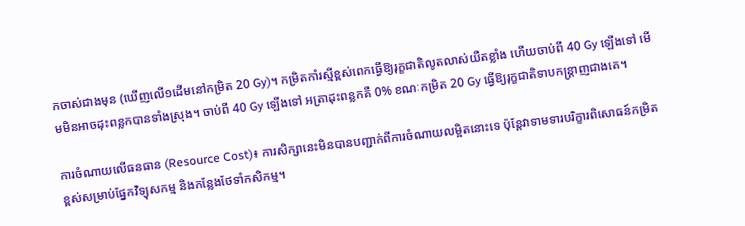កចាស់ជាងមុន (ឃើញលើ១ដើមនៅកម្រិត 20 Gy)។ កម្រិតកាំរស្មីខ្ពស់ពេកធ្វើឱ្យរុក្ខជាតិលូតលាស់យឺតខ្លាំង ហើយចាប់ពី 40 Gy ឡើងទៅ មើមមិនអាចដុះពន្លកបានទាំងស្រុង។ ចាប់ពី 40 Gy ឡើងទៅ អត្រាដុះពន្លកគឺ 0% ខណៈកម្រិត 20 Gy ធ្វើឱ្យរុក្ខជាតិទាបកន្ត្រាញជាងគេ។

ការចំណាយលើធនធាន (Resource Cost)៖ ការសិក្សានេះមិនបានបញ្ជាក់ពីការចំណាយលម្អិតនោះទេ ប៉ុន្តែវាទាមទារបរិក្ខារពិសោធន៍កម្រិតខ្ពស់សម្រាប់ផ្នែកវិទ្យុសកម្ម និងកន្លែងថែទាំកសិកម្ម។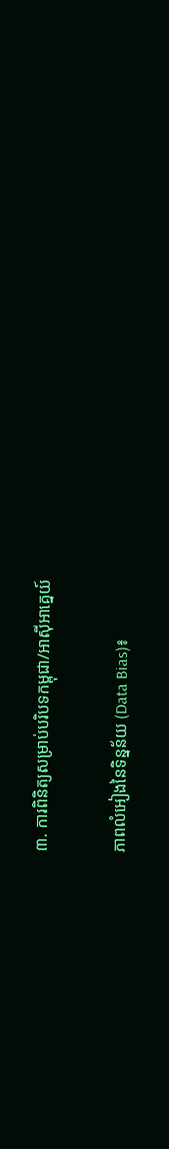៣. ការពិនិត្យសម្រាប់បរិបទកម្ពុជា/អាស៊ីអាគ្នេយ៍

ភាពលំអៀងនៃទិន្នន័យ (Data Bias)៖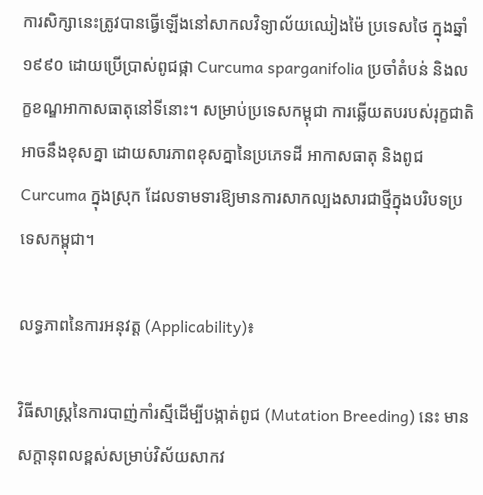ការសិក្សានេះត្រូវបានធ្វើឡើងនៅសាកលវិទ្យាល័យឈៀងម៉ៃ ប្រទេសថៃ ក្នុងឆ្នាំ១៩៩០ ដោយប្រើប្រាស់ពូជផ្កា Curcuma sparganifolia ប្រចាំតំបន់ និងលក្ខខណ្ឌអាកាសធាតុនៅទីនោះ។ សម្រាប់ប្រទេសកម្ពុជា ការឆ្លើយតបរបស់រុក្ខជាតិអាចនឹងខុសគ្នា ដោយសារភាពខុសគ្នានៃប្រភេទដី អាកាសធាតុ និងពូជ Curcuma ក្នុងស្រុក ដែលទាមទារឱ្យមានការសាកល្បងសារជាថ្មីក្នុងបរិបទប្រទេសកម្ពុជា។

លទ្ធភាពនៃការអនុវត្ត (Applicability)៖

វិធីសាស្ត្រនៃការបាញ់កាំរស្មីដើម្បីបង្កាត់ពូជ (Mutation Breeding) នេះ មានសក្តានុពលខ្ពស់សម្រាប់វិស័យសាកវ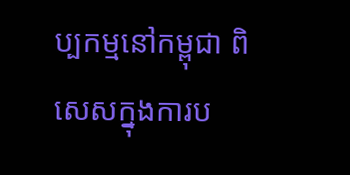ប្បកម្មនៅកម្ពុជា ពិសេសក្នុងការប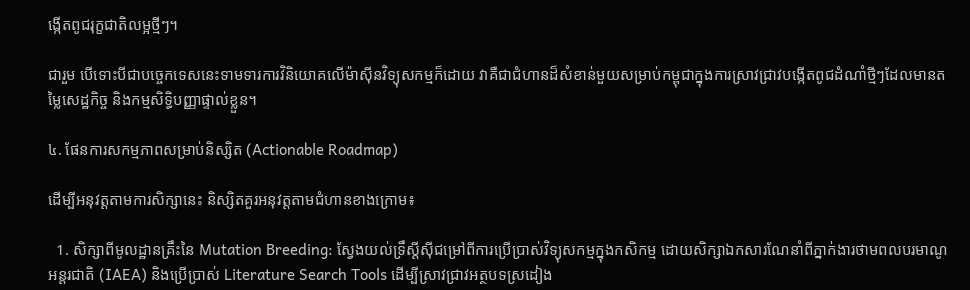ង្កើតពូជរុក្ខជាតិលម្អថ្មីៗ។

ជារួម បើទោះបីជាបច្ចេកទេសនេះទាមទារការវិនិយោគលើម៉ាស៊ីនវិទ្យុសកម្មក៏ដោយ វាគឺជាជំហានដ៏សំខាន់មួយសម្រាប់កម្ពុជាក្នុងការស្រាវជ្រាវបង្កើតពូជដំណាំថ្មីៗដែលមានតម្លៃសេដ្ឋកិច្ច និងកម្មសិទ្ធិបញ្ញាផ្ទាល់ខ្លួន។

៤. ផែនការសកម្មភាពសម្រាប់និស្សិត (Actionable Roadmap)

ដើម្បីអនុវត្តតាមការសិក្សានេះ និស្សិតគួរអនុវត្តតាមជំហានខាងក្រោម៖

  1. សិក្សាពីមូលដ្ឋានគ្រឹះនៃ Mutation Breeding: ស្វែងយល់ទ្រឹស្តីស៊ីជម្រៅពីការប្រើប្រាស់វិទ្យុសកម្មក្នុងកសិកម្ម ដោយសិក្សាឯកសារណែនាំពីភ្នាក់ងារថាមពលបរមាណូអន្តរជាតិ (IAEA) និងប្រើប្រាស់ Literature Search Tools ដើម្បីស្រាវជ្រាវអត្ថបទស្រដៀង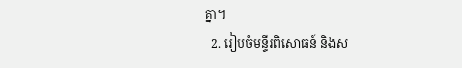គ្នា។
  2. រៀបចំមន្ទីរពិសោធន៍ និងស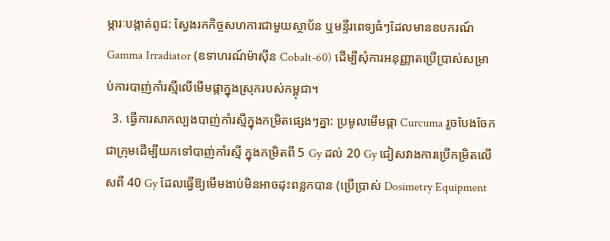ម្ភារៈបង្កាត់ពូជ: ស្វែងរកកិច្ចសហការជាមួយស្ថាប័ន ឬមន្ទីរពេទ្យធំៗដែលមានឧបករណ៍ Gamma Irradiator (ឧទាហរណ៍ម៉ាស៊ីន Cobalt-60) ដើម្បីសុំការអនុញ្ញាតប្រើប្រាស់សម្រាប់ការបាញ់កាំរស្មីលើមើមផ្កាក្នុងស្រុករបស់កម្ពុជា។
  3. ធ្វើការសាកល្បងបាញ់កាំរស្មីក្នុងកម្រិតផ្សេងៗគ្នា: ប្រមូលមើមផ្កា Curcuma រួចបែងចែកជាក្រុមដើម្បីយកទៅបាញ់កាំរស្មី ក្នុងកម្រិតពី 5 Gy ដល់ 20 Gy ជៀសវាងការប្រើកម្រិតលើសពី 40 Gy ដែលធ្វើឱ្យមើមងាប់មិនអាចដុះពន្លកបាន (ប្រើប្រាស់ Dosimetry Equipment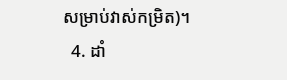សម្រាប់វាស់កម្រិត)។
  4. ដាំ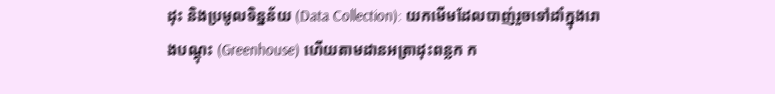ដុះ និងប្រមូលទិន្នន័យ (Data Collection): យកមើមដែលបាញ់រួចទៅដាំក្នុងរោងបណ្តុះ (Greenhouse) ហើយតាមដានអត្រាដុះពន្លក ក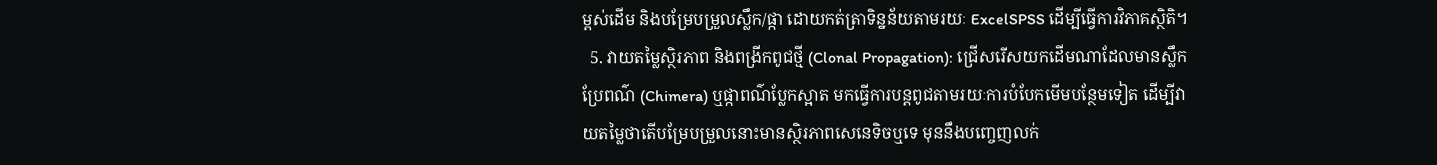ម្ពស់ដើម និងបម្រែបម្រួលស្លឹក/ផ្កា ដោយកត់ត្រាទិន្នន័យតាមរយៈ ExcelSPSS ដើម្បីធ្វើការវិភាគស្ថិតិ។
  5. វាយតម្លៃស្ថិរភាព និងពង្រីកពូជថ្មី (Clonal Propagation): ជ្រើសរើសយកដើមណាដែលមានស្លឹកប្រែពណ៌ (Chimera) ឬផ្កាពណ៌ប្លែកស្អាត មកធ្វើការបន្តពូជតាមរយៈការបំបែកមើមបន្ថែមទៀត ដើម្បីវាយតម្លៃថាតើបម្រែបម្រួលនោះមានស្ថិរភាពសេនេទិចឬទេ មុននឹងបញ្ចេញលក់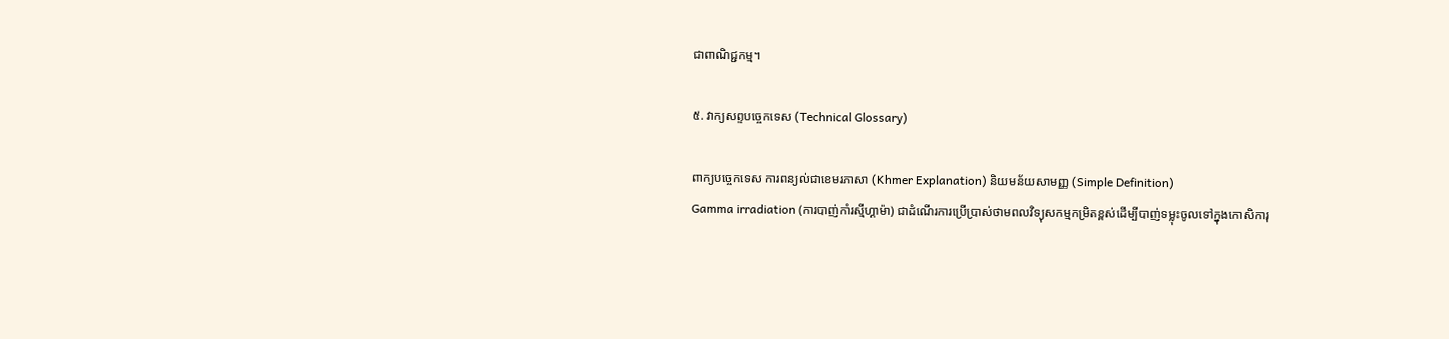ជាពាណិជ្ជកម្ម។

៥. វាក្យសព្ទបច្ចេកទេស (Technical Glossary)

ពាក្យបច្ចេកទេស ការពន្យល់ជាខេមរភាសា (Khmer Explanation) និយមន័យសាមញ្ញ (Simple Definition)
Gamma irradiation (ការបាញ់កាំរស្មីហ្គាម៉ា) ជាដំណើរការប្រើប្រាស់ថាមពលវិទ្យុសកម្មកម្រិតខ្ពស់ដើម្បីបាញ់ទម្លុះចូលទៅក្នុងកោសិការុ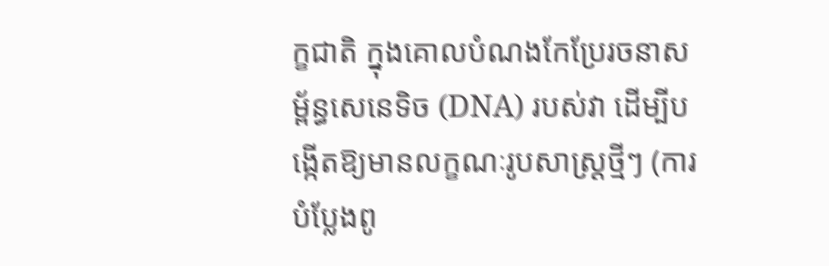ក្ខជាតិ ក្នុងគោលបំណងកែប្រែរចនាសម្ព័ន្ធសេនេទិច (DNA) របស់វា ដើម្បីបង្កើតឱ្យមានលក្ខណៈរូបសាស្ត្រថ្មីៗ (ការបំប្លែងពូ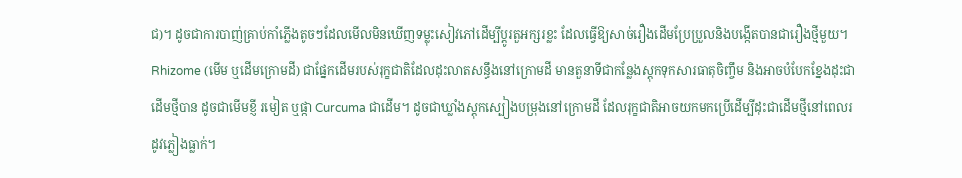ជ)។ ដូចជាការបាញ់គ្រាប់កាំភ្លើងតូចៗដែលមើលមិនឃើញទម្លុះសៀវភៅដើម្បីប្តូរតួអក្សរខ្លះ ដែលធ្វើឱ្យសាច់រឿងដើមប្រែប្រួលនិងបង្កើតបានជារឿងថ្មីមួយ។
Rhizome (មើម ឬដើមក្រោមដី) ជាផ្នែកដើមរបស់រុក្ខជាតិដែលដុះលាតសន្ធឹងនៅក្រោមដី មានតួនាទីជាកន្លែងស្តុកទុកសារធាតុចិញ្ចឹម និងអាចបំបែកខ្នែងដុះជាដើមថ្មីបាន ដូចជាមើមខ្ញី រមៀត ឬផ្កា Curcuma ជាដើម។ ដូចជាឃ្លាំងស្តុកស្បៀងបម្រុងនៅក្រោមដី ដែលរុក្ខជាតិអាចយកមកប្រើដើម្បីដុះជាដើមថ្មីនៅពេលរដូវភ្លៀងធ្លាក់។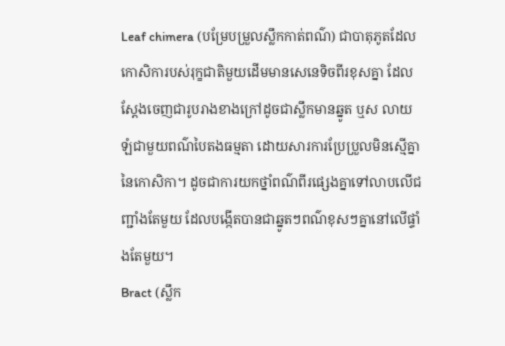Leaf chimera (បម្រែបម្រួលស្លឹកកាត់ពណ៌) ជាបាតុភូតដែលកោសិការបស់រុក្ខជាតិមួយដើមមានសេនេទិចពីរខុសគ្នា ដែលស្តែងចេញជារូបរាងខាងក្រៅដូចជាស្លឹកមានឆ្នូត ឬស លាយឡំជាមួយពណ៌បៃតងធម្មតា ដោយសារការប្រែប្រួលមិនស្មើគ្នានៃកោសិកា។ ដូចជាការយកថ្នាំពណ៌ពីរផ្សេងគ្នាទៅលាបលើជញ្ជាំងតែមួយ ដែលបង្កើតបានជាឆ្នូតៗពណ៌ខុសៗគ្នានៅលើផ្ទាំងតែមួយ។
Bract (ស្លឹក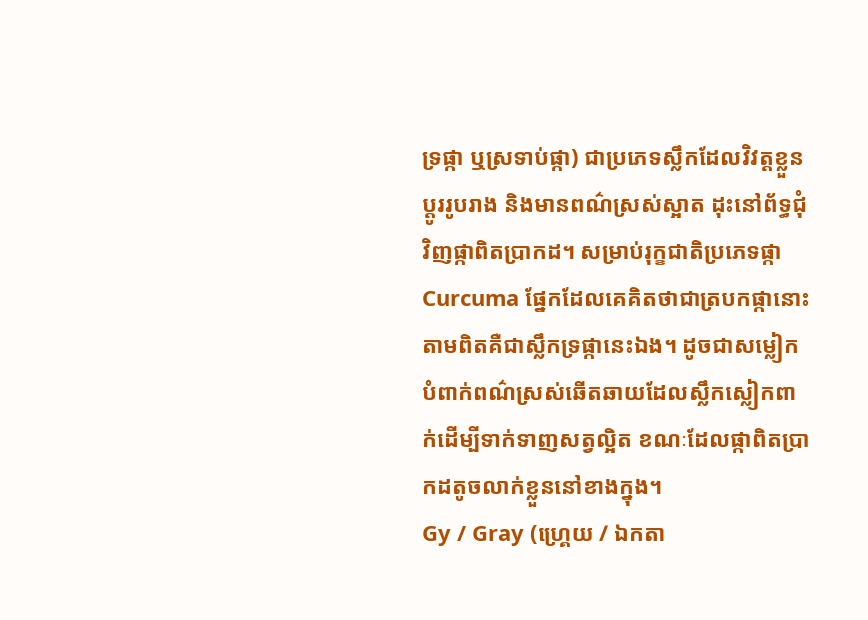ទ្រផ្កា ឬស្រទាប់ផ្កា) ជាប្រភេទស្លឹកដែលវិវត្តខ្លួនប្តូររូបរាង និងមានពណ៌ស្រស់ស្អាត ដុះនៅព័ទ្ធជុំវិញផ្កាពិតប្រាកដ។ សម្រាប់រុក្ខជាតិប្រភេទផ្កា Curcuma ផ្នែកដែលគេគិតថាជាត្របកផ្កានោះ តាមពិតគឺជាស្លឹកទ្រផ្កានេះឯង។ ដូចជាសម្លៀកបំពាក់ពណ៌ស្រស់ឆើតឆាយដែលស្លឹកស្លៀកពាក់ដើម្បីទាក់ទាញសត្វល្អិត ខណៈដែលផ្កាពិតប្រាកដតូចលាក់ខ្លួននៅខាងក្នុង។
Gy / Gray (ហ្គ្រេយ / ឯកតា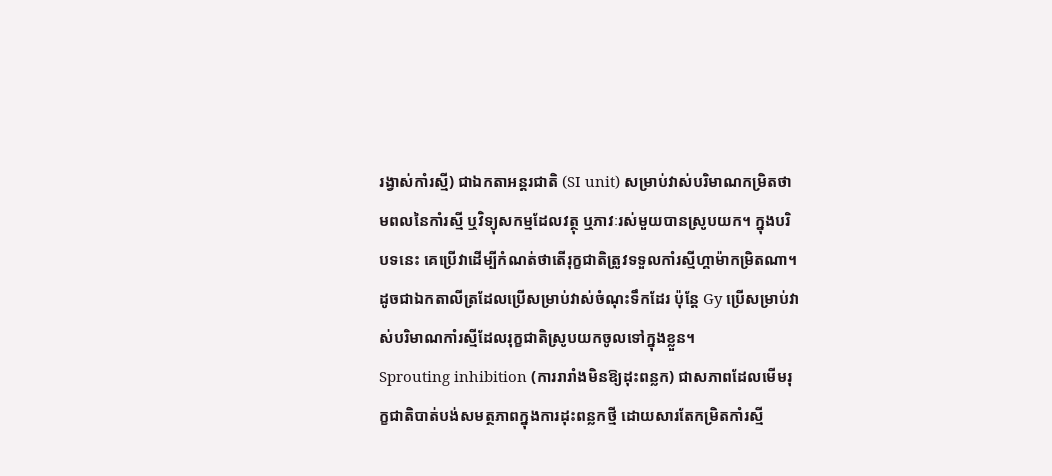រង្វាស់កាំរស្មី) ជាឯកតាអន្តរជាតិ (SI unit) សម្រាប់វាស់បរិមាណកម្រិតថាមពលនៃកាំរស្មី ឬវិទ្យុសកម្មដែលវត្ថុ ឬភាវៈរស់មួយបានស្រូបយក។ ក្នុងបរិបទនេះ គេប្រើវាដើម្បីកំណត់ថាតើរុក្ខជាតិត្រូវទទួលកាំរស្មីហ្គាម៉ាកម្រិតណា។ ដូចជាឯកតាលីត្រដែលប្រើសម្រាប់វាស់ចំណុះទឹកដែរ ប៉ុន្តែ Gy ប្រើសម្រាប់វាស់បរិមាណកាំរស្មីដែលរុក្ខជាតិស្រូបយកចូលទៅក្នុងខ្លួន។
Sprouting inhibition (ការរារាំងមិនឱ្យដុះពន្លក) ជាសភាពដែលមើមរុក្ខជាតិបាត់បង់សមត្ថភាពក្នុងការដុះពន្លកថ្មី ដោយសារតែកម្រិតកាំរស្មី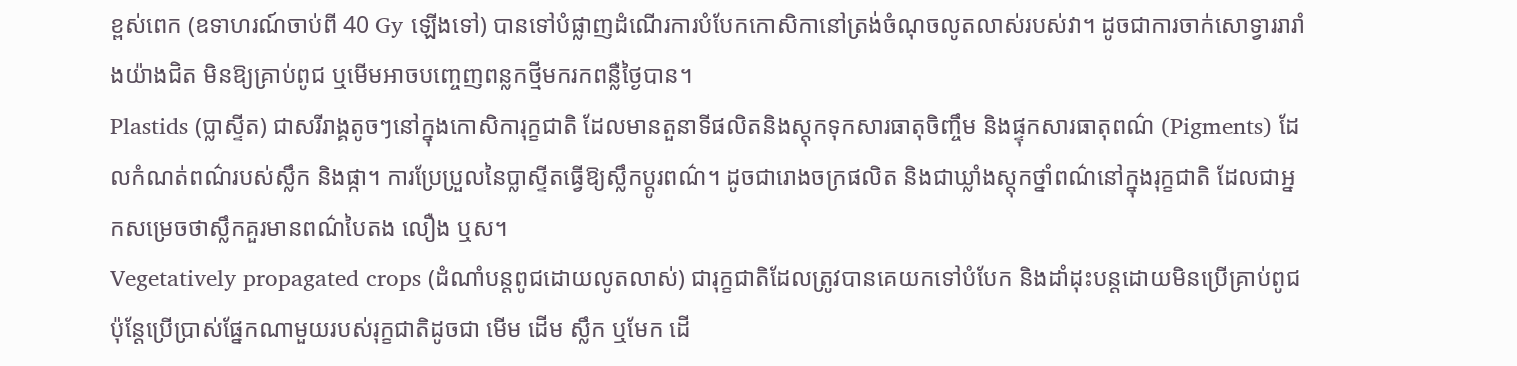ខ្ពស់ពេក (ឧទាហរណ៍ចាប់ពី 40 Gy ឡើងទៅ) បានទៅបំផ្លាញដំណើរការបំបែកកោសិកានៅត្រង់ចំណុចលូតលាស់របស់វា។ ដូចជាការចាក់សោទ្វាររារាំងយ៉ាងជិត មិនឱ្យគ្រាប់ពូជ ឬមើមអាចបញ្ចេញពន្លកថ្មីមករកពន្លឺថ្ងៃបាន។
Plastids (ប្លាស្ទីត) ជាសរីរាង្គតូចៗនៅក្នុងកោសិការុក្ខជាតិ ដែលមានតួនាទីផលិតនិងស្តុកទុកសារធាតុចិញ្ចឹម និងផ្ទុកសារធាតុពណ៌ (Pigments) ដែលកំណត់ពណ៌របស់ស្លឹក និងផ្កា។ ការប្រែប្រួលនៃប្លាស្ទីតធ្វើឱ្យស្លឹកប្តូរពណ៌។ ដូចជារោងចក្រផលិត និងជាឃ្លាំងស្តុកថ្នាំពណ៌នៅក្នុងរុក្ខជាតិ ដែលជាអ្នកសម្រេចថាស្លឹកគួរមានពណ៌បៃតង លឿង ឬស។
Vegetatively propagated crops (ដំណាំបន្តពូជដោយលូតលាស់) ជារុក្ខជាតិដែលត្រូវបានគេយកទៅបំបែក និងដាំដុះបន្តដោយមិនប្រើគ្រាប់ពូជ ប៉ុន្តែប្រើប្រាស់ផ្នែកណាមួយរបស់រុក្ខជាតិដូចជា មើម ដើម ស្លឹក ឬមែក ដើ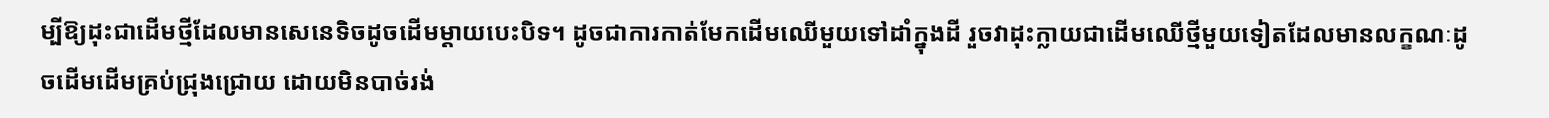ម្បីឱ្យដុះជាដើមថ្មីដែលមានសេនេទិចដូចដើមម្តាយបេះបិទ។ ដូចជាការកាត់មែកដើមឈើមួយទៅដាំក្នុងដី រួចវាដុះក្លាយជាដើមឈើថ្មីមួយទៀតដែលមានលក្ខណៈដូចដើមដើមគ្រប់ជ្រុងជ្រោយ ដោយមិនបាច់រង់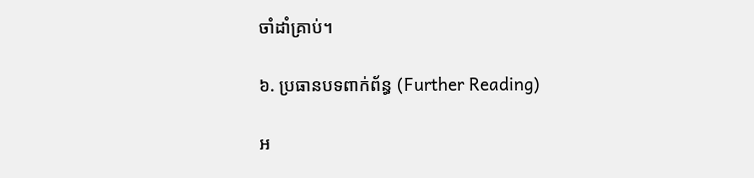ចាំដាំគ្រាប់។

៦. ប្រធានបទពាក់ព័ន្ធ (Further Reading)

អ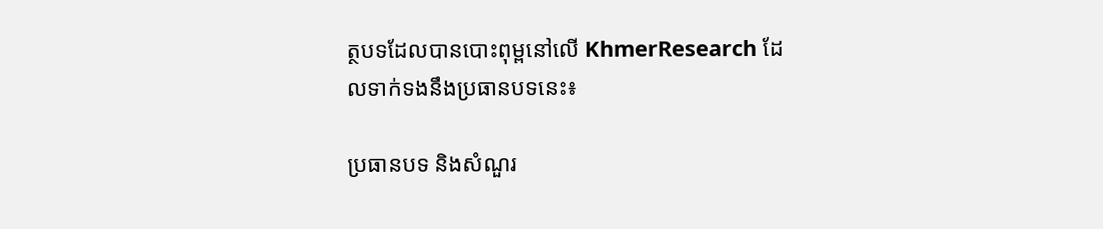ត្ថបទដែលបានបោះពុម្ពនៅលើ KhmerResearch ដែលទាក់ទងនឹងប្រធានបទនេះ៖

ប្រធានបទ និងសំណួរ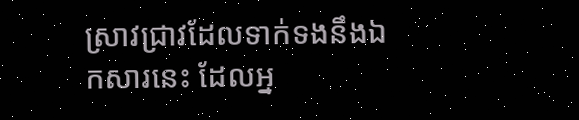ស្រាវជ្រាវដែលទាក់ទងនឹងឯកសារនេះ ដែលអ្ន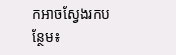កអាចស្វែងរកបន្ថែម៖